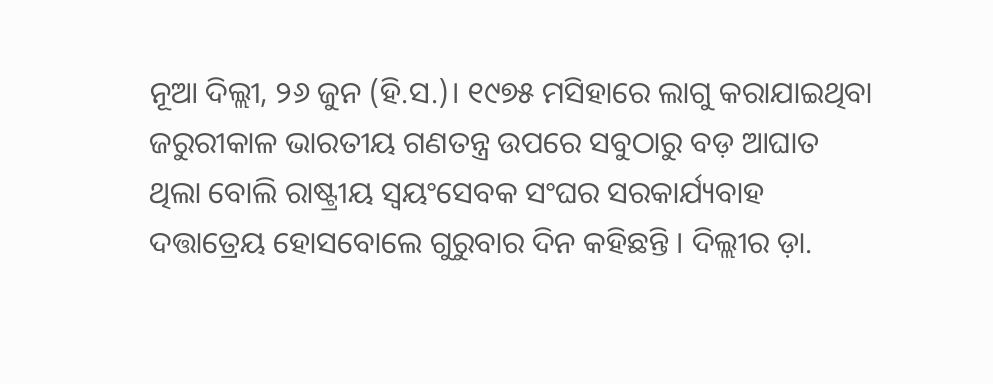ନୂଆ ଦିଲ୍ଲୀ, ୨୬ ଜୁନ (ହି.ସ.)। ୧୯୭୫ ମସିହାରେ ଲାଗୁ କରାଯାଇଥିବା ଜରୁରୀକାଳ ଭାରତୀୟ ଗଣତନ୍ତ୍ର ଉପରେ ସବୁଠାରୁ ବଡ଼ ଆଘାତ ଥିଲା ବୋଲି ରାଷ୍ଟ୍ରୀୟ ସ୍ୱୟଂସେବକ ସଂଘର ସରକାର୍ଯ୍ୟବାହ ଦତ୍ତାତ୍ରେୟ ହୋସବୋଲେ ଗୁରୁବାର ଦିନ କହିଛନ୍ତି । ଦିଲ୍ଲୀର ଡ଼ା.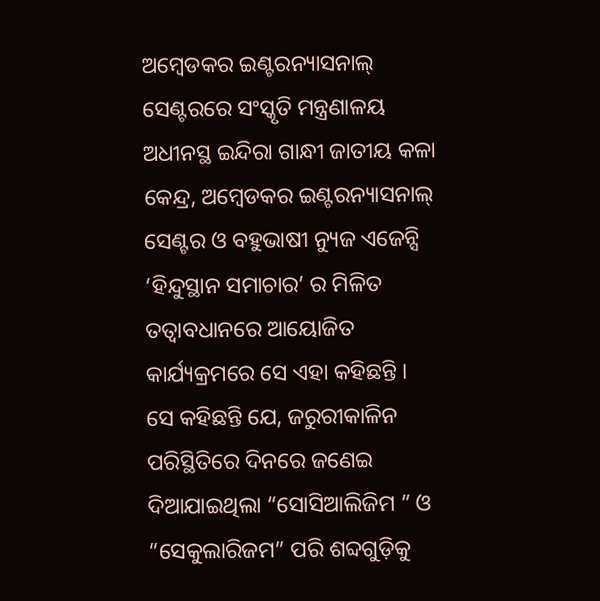ଅମ୍ବେଡକର ଇଣ୍ଟରନ୍ୟାସନାଲ୍ ସେଣ୍ଟରରେ ସଂସ୍କୃତି ମନ୍ତ୍ରଣାଳୟ ଅଧୀନସ୍ଥ ଇନ୍ଦିରା ଗାନ୍ଧୀ ଜାତୀୟ କଳା କେନ୍ଦ୍ର, ଅମ୍ବେଡକର ଇଣ୍ଟରନ୍ୟାସନାଲ୍ ସେଣ୍ଟର ଓ ବହୁଭାଷୀ ନ୍ୟୁଜ ଏଜେନ୍ସି ‘ହିନ୍ଦୁସ୍ଥାନ ସମାଚାର’ ର ମିଳିତ ତତ୍ୱାବଧାନରେ ଆୟୋଜିତ କାର୍ଯ୍ୟକ୍ରମରେ ସେ ଏହା କହିଛନ୍ତି ।
ସେ କହିଛନ୍ତି ଯେ, ଜରୁରୀକାଳିନ ପରିସ୍ଥିତିରେ ଦିନରେ ଜଣେଇ ଦିଆଯାଇଥିଲା “ସୋସିଆଲିଜିମ ” ଓ “ସେକୁଲାରିଜମ” ପରି ଶବ୍ଦଗୁଡ଼ିକୁ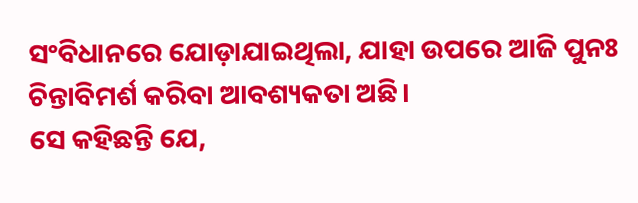ସଂବିଧାନରେ ଯୋଡ଼ାଯାଇଥିଲା, ଯାହା ଉପରେ ଆଜି ପୁନଃ ଚିନ୍ତାବିମର୍ଶ କରିବା ଆବଶ୍ୟକତା ଅଛି।
ସେ କହିଛନ୍ତି ଯେ,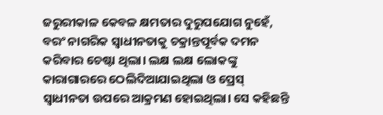ଜରୁରୀକାଳ କେବଳ କ୍ଷମତାର ଦୁରୁପଯୋଗ ନୁହେଁ, ବରଂ ନାଗରିକ ସ୍ୱାଧୀନତାକୁ ଚକ୍ରାନ୍ତପୂର୍ବକ ଦମନ କରିବାର ଚେଷ୍ଟା ଥିଲା। ଲକ୍ଷ ଲକ୍ଷ ଲୋକଙ୍କୁ କାରାଗାରରେ ଠେଲିଦିଆଯାଇଥିଲା ଓ ପ୍ରେସ୍ ସ୍ୱାଧୀନତା ଉପରେ ଆକ୍ରମଣ ହୋଇଥିଲା। ସେ କହିଛନ୍ତି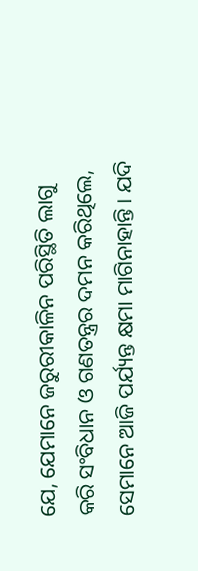ଯେ, ଯେମାନେ ଜରୁରୀକାଳିନ ପରିସ୍ଥିତି ଲାଗୁ କରି ସଂବିଧାନ ଓ ଗଣତନ୍ତ୍ରର ଦମନ କରିଥିଲେ, ସେମାନେ ଆଜି ପର୍ଯ୍ୟନ୍ତ କ୍ଷମା ମାଗିନାହାନ୍ତି। ଯଦି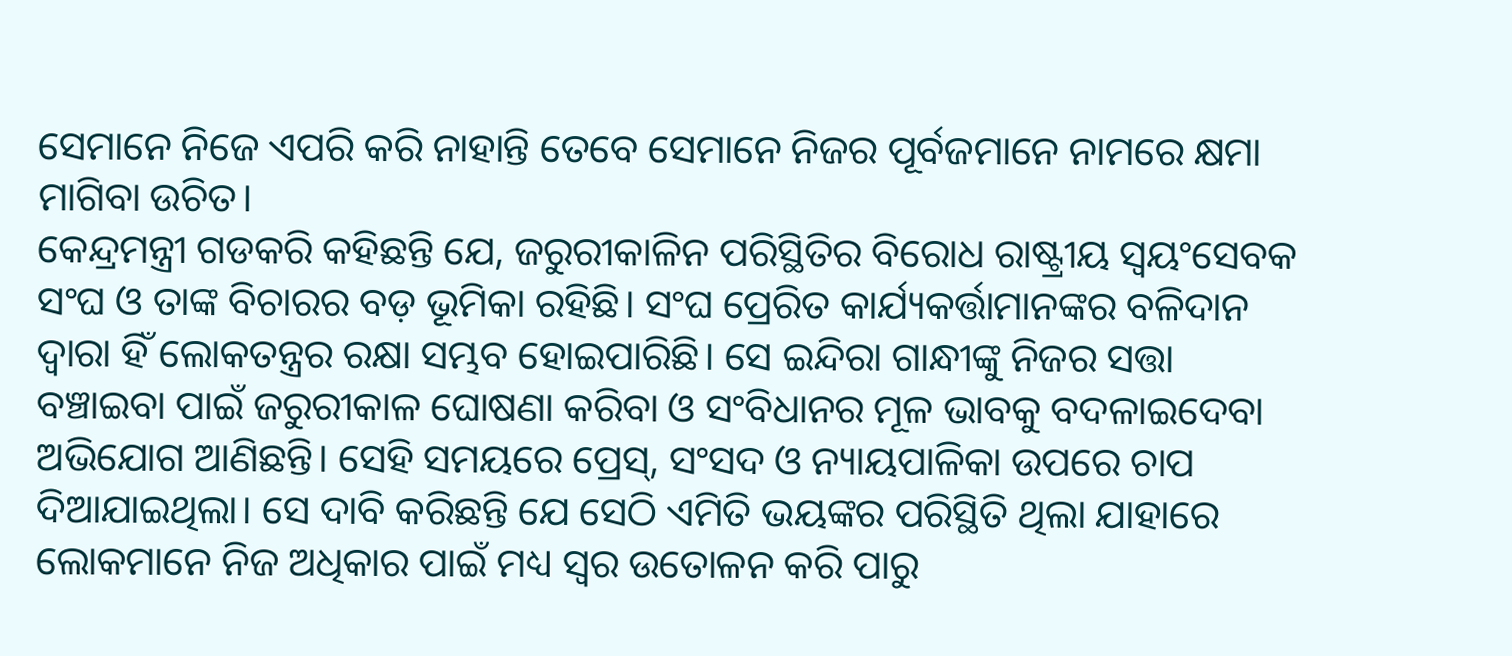ସେମାନେ ନିଜେ ଏପରି କରି ନାହାନ୍ତି ତେବେ ସେମାନେ ନିଜର ପୂର୍ବଜମାନେ ନାମରେ କ୍ଷମା ମାଗିବା ଉଚିତ।
କେନ୍ଦ୍ରମନ୍ତ୍ରୀ ଗଡକରି କହିଛନ୍ତି ଯେ, ଜରୁରୀକାଳିନ ପରିସ୍ଥିତିର ବିରୋଧ ରାଷ୍ଟ୍ରୀୟ ସ୍ୱୟଂସେବକ ସଂଘ ଓ ତାଙ୍କ ବିଚାରର ବଡ଼ ଭୂମିକା ରହିଛି। ସଂଘ ପ୍ରେରିତ କାର୍ଯ୍ୟକର୍ତ୍ତାମାନଙ୍କର ବଳିଦାନ ଦ୍ୱାରା ହିଁ ଲୋକତନ୍ତ୍ରର ରକ୍ଷା ସମ୍ଭବ ହୋଇପାରିଛି। ସେ ଇନ୍ଦିରା ଗାନ୍ଧୀଙ୍କୁ ନିଜର ସତ୍ତା ବଞ୍ଚାଇବା ପାଇଁ ଜରୁରୀକାଳ ଘୋଷଣା କରିବା ଓ ସଂବିଧାନର ମୂଳ ଭାବକୁ ବଦଳାଇଦେବା ଅଭିଯୋଗ ଆଣିଛନ୍ତି। ସେହି ସମୟରେ ପ୍ରେସ୍, ସଂସଦ ଓ ନ୍ୟାୟପାଳିକା ଉପରେ ଚାପ ଦିଆଯାଇଥିଲା। ସେ ଦାବି କରିଛନ୍ତି ଯେ ସେଠି ଏମିତି ଭୟଙ୍କର ପରିସ୍ଥିତି ଥିଲା ଯାହାରେ ଲୋକମାନେ ନିଜ ଅଧିକାର ପାଇଁ ମଧ୍ୟ ସ୍ୱର ଉତୋଳନ କରି ପାରୁ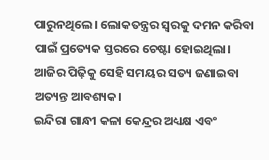ପାରୁନଥିଲେ। ଲୋକତନ୍ତ୍ରର ସ୍ୱରକୁ ଦମନ କରିବା ପାଇଁ ପ୍ରତ୍ୟେକ ସ୍ତରରେ ଚେଷ୍ଟା ହୋଇଥିଲା। ଆଜିର ପିଢ଼ିକୁ ସେହି ସମୟର ସତ୍ୟ ଜଣାଇବା ଅତ୍ୟନ୍ତ ଆବଶ୍ୟକ।
ଇନ୍ଦିରା ଗାନ୍ଧୀ କଳା କେନ୍ଦ୍ରର ଅଧ୍ୟକ୍ଷ ଏବଂ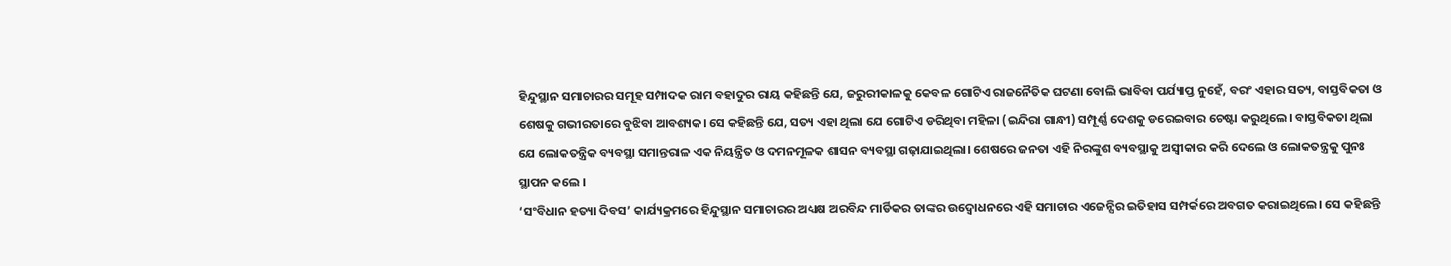ହିନ୍ଦୁସ୍ଥାନ ସମାଚାରର ସମୂହ ସମ୍ପାଦକ ରାମ ବହାଦୁର ରାୟ କହିଛନ୍ତି ଯେ, ଜରୁରୀକାଳକୁ କେବଳ ଗୋଟିଏ ରାଜନୈତିକ ଘଟଣା ବୋଲି ଭାବିବା ପର୍ଯ୍ୟାପ୍ତ ନୁହେଁ, ବରଂ ଏହାର ସତ୍ୟ, ବାସ୍ତବିକତା ଓ ଶେଷକୁ ଗଭୀରତାରେ ବୁଝିବା ଆବଶ୍ୟକ। ସେ କହିଛନ୍ତି ଯେ, ସତ୍ୟ ଏହା ଥିଲା ଯେ ଗୋଟିଏ ଡରିଥିବା ମହିଳା (ଇନ୍ଦିରା ଗାନ୍ଧୀ) ସମ୍ପୂର୍ଣ୍ଣ ଦେଶକୁ ଡରେଇବାର ଚେଷ୍ଟା କରୁଥିଲେ। ବାସ୍ତବିକତା ଥିଲା ଯେ ଲୋକତନ୍ତ୍ରିକ ବ୍ୟବସ୍ଥା ସମାନ୍ତରାଳ ଏକ ନିୟନ୍ତ୍ରିତ ଓ ଦମନମୂଳକ ଶାସନ ବ୍ୟବସ୍ଥା ଗଢ଼ାଯାଇଥିଲା। ଶେଷରେ ଜନତା ଏହି ନିରଙ୍କୁଶ ବ୍ୟବସ୍ଥାକୁ ଅସ୍ୱୀକାର କରି ଦେଲେ ଓ ଲୋକତନ୍ତ୍ରକୁ ପୁନଃ ସ୍ଥାପନ କଲେ ।
‘ସଂବିଧାନ ହତ୍ୟା ଦିବସ’ କାର୍ଯ୍ୟକ୍ରମରେ ହିନ୍ଦୁସ୍ଥାନ ସମାଚାରର ଅଧ୍ୟକ୍ଷ ଅରବିନ୍ଦ ମାର୍ଡିକର ତାଙ୍କର ଉଦ୍ବୋଧନରେ ଏହି ସମାଚାର ଏଜେନ୍ସିର ଇତିହାସ ସମ୍ପର୍କରେ ଅବଗତ କରାଇଥିଲେ। ସେ କହିଛନ୍ତି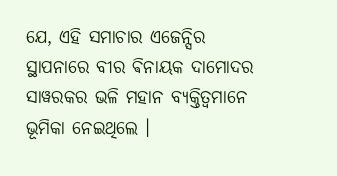ଯେ, ଏହି ସମାଚାର ଏଜେନ୍ସିର ସ୍ଥାପନାରେ ବୀର ଵିନାୟକ ଦାମୋଦର ସାୱରକର ଭଳି ମହାନ ବ୍ୟକ୍ତିତ୍ୱମାନେ ଭୂମିକା ନେଇଥିଲେ ।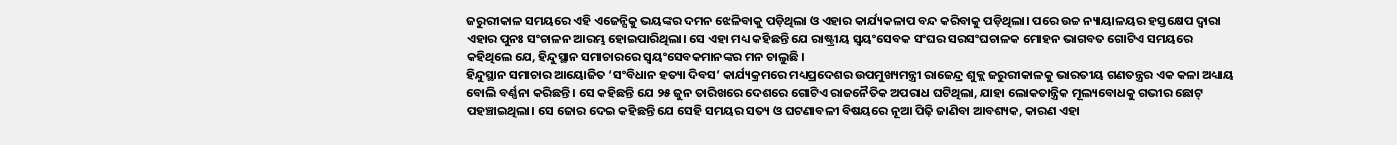ଜରୁରୀକାଳ ସମୟରେ ଏହି ଏଜେନ୍ସିକୁ ଭୟଙ୍କର ଦମନ ଝେଳିବାକୁ ପଡ଼ିଥିଲା ଓ ଏହାର କାର୍ଯ୍ୟକଳାପ ବନ୍ଦ କରିବାକୁ ପଡ଼ିଥିଲା। ପରେ ଉଚ୍ଚ ନ୍ୟାୟାଳୟର ହସ୍ତକ୍ଷେପ ଦ୍ୱାରା ଏହାର ପୁନଃ ସଂଚାଳନ ଆରମ୍ଭ ହୋଇପାରିଥିଲା। ସେ ଏହା ମଧ୍ୟ କହିଛନ୍ତି ଯେ ରାଷ୍ଟ୍ରୀୟ ସ୍ୱୟଂସେବକ ସଂଘର ସରସଂଘଚାଳକ ମୋହନ ଭାଗବତ ଗୋଟିଏ ସମୟରେ କହିଥିଲେ ଯେ, ହିନ୍ଦୁସ୍ଥାନ ସମାଚାରରେ ସ୍ୱୟଂସେବକମାନଙ୍କର ମନ ଚାଲୁଛି ।
ହିନ୍ଦୁସ୍ଥାନ ସମାଚାର ଆୟୋଜିତ ‘ସଂବିଧାନ ହତ୍ୟା ଦିବସ’ କାର୍ଯ୍ୟକ୍ରମରେ ମଧ୍ୟପ୍ରଦେଶର ଉପମୁଖ୍ୟମନ୍ତ୍ରୀ ରାଜେନ୍ଦ୍ର ଶୁକ୍ଲ ଜରୁରୀକାଳକୁ ଭାରତୀୟ ଗଣତନ୍ତ୍ରର ଏକ କଳା ଅଧ୍ୟାୟ ବୋଲି ବର୍ଣ୍ଣନା କରିଛନ୍ତି। ସେ କହିଛନ୍ତି ଯେ ୨୫ ଜୁନ ତାରିଖରେ ଦେଶରେ ଗୋଟିଏ ରାଜନୈତିକ ଅପରାଧ ଘଟିଥିଲା, ଯାହା ଲୋକତାନ୍ତ୍ରିକ ମୂଲ୍ୟବୋଧକୁ ଗଭୀର ଛୋଟ୍ ପହଞ୍ଚାଇଥିଲା। ସେ ଜୋର ଦେଇ କହିଛନ୍ତି ଯେ ସେହି ସମୟର ସତ୍ୟ ଓ ଘଟଣାବଳୀ ବିଷୟରେ ନୂଆ ପିଢ଼ି ଜାଣିବା ଆବଶ୍ୟକ, କାରଣ ଏହା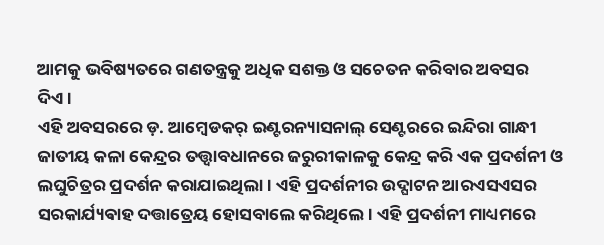ଆମକୁ ଭବିଷ୍ୟତରେ ଗଣତନ୍ତ୍ରକୁ ଅଧିକ ସଶକ୍ତ ଓ ସଚେତନ କରିବାର ଅବସର ଦିଏ।
ଏହି ଅବସରରେ ଡ଼. ଆମ୍ବେଡକର୍ ଇଣ୍ଟରନ୍ୟାସନାଲ୍ ସେଣ୍ଟରରେ ଇନ୍ଦିରା ଗାନ୍ଧୀ ଜାତୀୟ କଳା କେନ୍ଦ୍ରର ତତ୍ତ୍ୱାବଧାନରେ ଜରୁରୀକାଳକୁ କେନ୍ଦ୍ର କରି ଏକ ପ୍ରଦର୍ଶନୀ ଓ ଲଘୁଚିତ୍ରର ପ୍ରଦର୍ଶନ କରାଯାଇଥିଲା। ଏହି ପ୍ରଦର୍ଶନୀର ଉଦ୍ଘାଟନ ଆରଏସଏସର ସରକାର୍ଯ୍ୟଵାହ ଦତ୍ତାତ୍ରେୟ ହୋସବାଲେ କରିଥିଲେ। ଏହି ପ୍ରଦର୍ଶନୀ ମାଧ୍ୟମରେ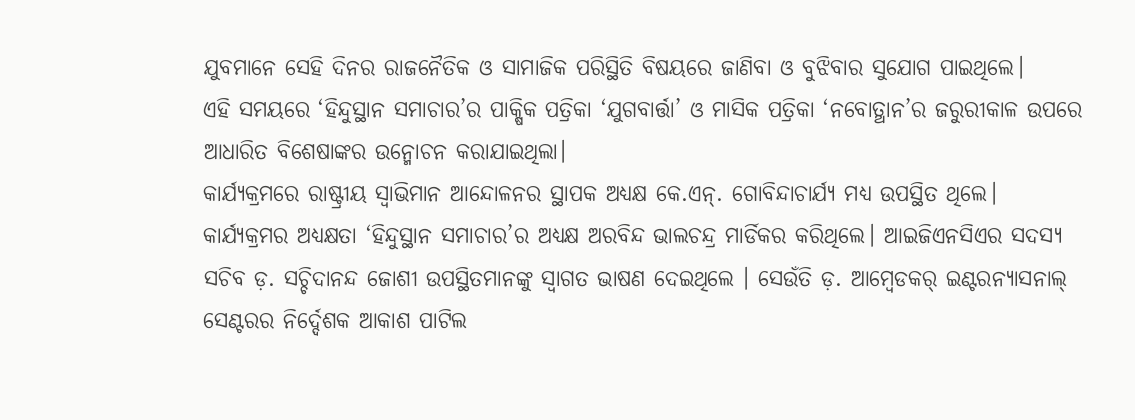ଯୁବମାନେ ସେହି ଦିନର ରାଜନୈତିକ ଓ ସାମାଜିକ ପରିସ୍ଥିତି ବିଷୟରେ ଜାଣିବା ଓ ବୁଝିବାର ସୁଯୋଗ ପାଇଥିଲେ।
ଏହି ସମୟରେ ‘ହିନ୍ଦୁସ୍ଥାନ ସମାଚାର’ର ପାକ୍ଷିକ ପତ୍ରିକା ‘ଯୁଗବାର୍ତ୍ତା’ ଓ ମାସିକ ପତ୍ରିକା ‘ନବୋତ୍ଥାନ’ର ଜରୁରୀକାଳ ଉପରେ ଆଧାରିତ ବିଶେଷାଙ୍କର ଉନ୍ମୋଚନ କରାଯାଇଥିଲା।
କାର୍ଯ୍ୟକ୍ରମରେ ରାଷ୍ଟ୍ରୀୟ ସ୍ୱାଭିମାନ ଆନ୍ଦୋଳନର ସ୍ଥାପକ ଅଧ୍ୟକ୍ଷ କେ.ଏନ୍. ଗୋବିନ୍ଦାଚାର୍ଯ୍ୟ ମଧ୍ୟ ଉପସ୍ଥିତ ଥିଲେ। କାର୍ଯ୍ୟକ୍ରମର ଅଧ୍ୟକ୍ଷତା ‘ହିନ୍ଦୁସ୍ଥାନ ସମାଚାର’ର ଅଧ୍ୟକ୍ଷ ଅରବିନ୍ଦ ଭାଲଚନ୍ଦ୍ର ମାର୍ଡିକର କରିଥିଲେ। ଆଇଜିଏନସିଏର ସଦସ୍ୟ ସଚିବ ଡ଼. ସଚ୍ଚିଦାନନ୍ଦ ଜୋଶୀ ଉପସ୍ଥିତମାନଙ୍କୁ ସ୍ଵାଗତ ଭାଷଣ ଦେଇଥିଲେ । ସେଉଁତି ଡ଼. ଆମ୍ବେଡକର୍ ଇଣ୍ଟରନ୍ୟାସନାଲ୍ ସେଣ୍ଟରର ନିର୍ଦ୍ଦେଶକ ଆକାଶ ପାଟିଲ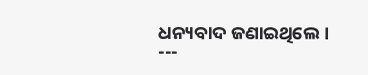ଧନ୍ୟବାଦ ଜଣାଇଥିଲେ।
---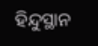ହିନ୍ଦୁସ୍ଥାନ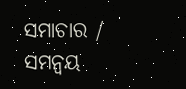ସମାଚାର / ସମନ୍ୱୟ